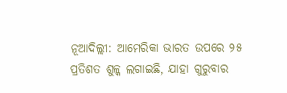ନୂଆଦିଲ୍ଲୀ: ଆମେରିକା ଭାରତ ଉପରେ ୨୫ ପ୍ରତିଶତ ଶୁଳ୍କ ଲଗାଇଛି, ଯାହା ଗୁରୁବାର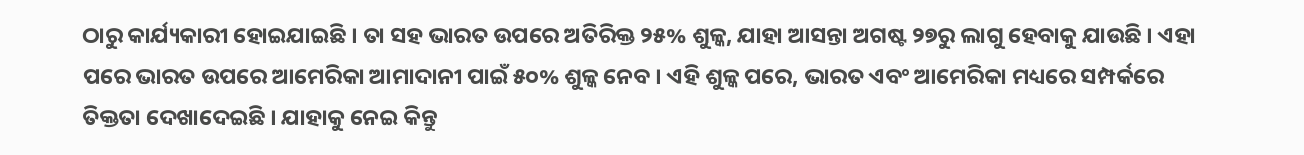ଠାରୁ କାର୍ଯ୍ୟକାରୀ ହୋଇଯାଇଛି । ତା ସହ ଭାରତ ଉପରେ ଅତିରିକ୍ତ ୨୫% ଶୁଳ୍କ, ଯାହା ଆସନ୍ତା ଅଗଷ୍ଟ ୨୭ରୁ ଲାଗୁ ହେବାକୁ ଯାଉଛି । ଏହା ପରେ ଭାରତ ଉପରେ ଆମେରିକା ଆମାଦାନୀ ପାଇଁ ୫୦% ଶୁଳ୍କ ନେବ । ଏହି ଶୁଳ୍କ ପରେ, ଭାରତ ଏବଂ ଆମେରିକା ମଧ୍ୟରେ ସମ୍ପର୍କରେ ତିକ୍ତତା ଦେଖାଦେଇଛି । ଯାହାକୁ ନେଇ କିନ୍ତୁ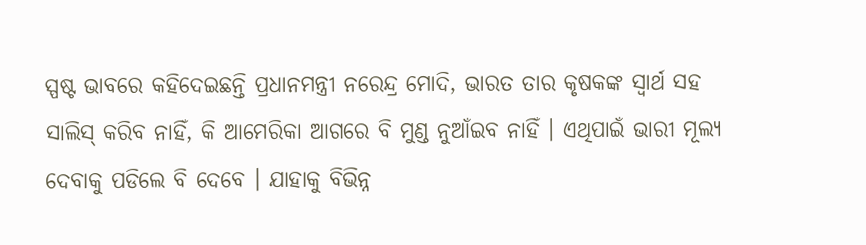ସ୍ପଷ୍ଟ ଭାବରେ କହିଦେଇଛନ୍ତି ପ୍ରଧାନମନ୍ତ୍ରୀ ନରେନ୍ଦ୍ର ମୋଦି, ଭାରତ ତାର କୃଷକଙ୍କ ସ୍ବାର୍ଥ ସହ ସାଲିସ୍ କରିବ ନାହିଁ, କି ଆମେରିକା ଆଗରେ ବି ମୁଣ୍ଡ ନୁଆଁଇବ ନାହିଁ । ଏଥିପାଇଁ ଭାରୀ ମୂଲ୍ୟ ଦେବାକୁ ପଡିଲେ ବି ଦେବେ । ଯାହାକୁ ବିଭିନ୍ନ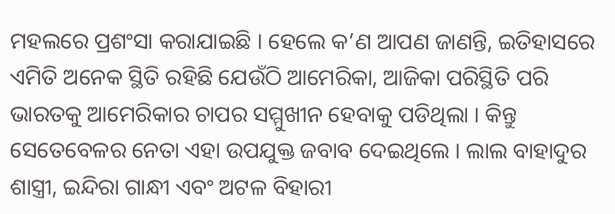ମହଲରେ ପ୍ରଶଂସା କରାଯାଇଛି । ହେଲେ କ’ଣ ଆପଣ ଜାଣନ୍ତି, ଇତିହାସରେ ଏମିତି ଅନେକ ସ୍ଥିତି ରହିଛି ଯେଉଁଠି ଆମେରିକା, ଆଜିକା ପରିସ୍ଥିତି ପରି ଭାରତକୁ ଆମେରିକାର ଚାପର ସମ୍ମୁଖୀନ ହେବାକୁ ପଡିଥିଲା । କିନ୍ତୁ ସେତେବେଳର ନେତା ଏହା ଉପଯୁକ୍ତ ଜବାବ ଦେଇଥିଲେ । ଲାଲ ବାହାଦୁର ଶାସ୍ତ୍ରୀ, ଇନ୍ଦିରା ଗାନ୍ଧୀ ଏବଂ ଅଟଳ ବିହାରୀ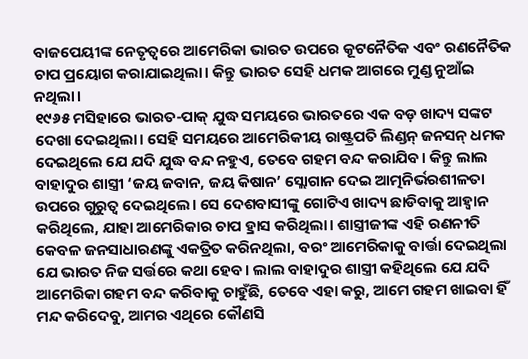ବାଜପେୟୀଙ୍କ ନେତୃତ୍ୱରେ ଆମେରିକା ଭାରତ ଉପରେ କୂଟନୈତିକ ଏବଂ ରଣନୈତିକ ଚାପ ପ୍ରୟୋଗ କରାଯାଇଥିଲା। କିନ୍ତୁ ଭାରତ ସେହି ଧମକ ଆଗରେ ମୁଣ୍ଡ ନୁଆଁଇ ନଥିଲା।
୧୯୬୫ ମସିହାରେ ଭାରତ-ପାକ୍ ଯୁଦ୍ଧ ସମୟରେ ଭାରତରେ ଏକ ବଡ଼ ଖାଦ୍ୟ ସଙ୍କଟ ଦେଖା ଦେଇଥିଲା। ସେହି ସମୟରେ ଆମେରିକୀୟ ରାଷ୍ଟ୍ରପତି ଲିଣ୍ଡନ୍ ଜନସନ୍ ଧମକ ଦେଇଥିଲେ ଯେ ଯଦି ଯୁଦ୍ଧ ବନ୍ଦ ନହୁଏ, ତେବେ ଗହମ ବନ୍ଦ କରାଯିବ। କିନ୍ତୁ ଲାଲ ବାହାଦୁର ଶାସ୍ତ୍ରୀ ‘ଜୟ ଜବାନ, ଜୟ କିଷାନ’ ସ୍ଲୋଗାନ ଦେଇ ଆତ୍ମନିର୍ଭରଶୀଳତା ଉପରେ ଗୁରୁତ୍ୱ ଦେଇଥିଲେ। ସେ ଦେଶବାସୀଙ୍କୁ ଗୋଟିଏ ଖାଦ୍ୟ ଛାଡିବାକୁ ଆହ୍ୱାନ କରିଥିଲେ, ଯାହା ଆମେରିକାର ଚାପ ହ୍ରାସ କରିଥିଲା। ଶାସ୍ତ୍ରୀଜୀଙ୍କ ଏହି ରଣନୀତି କେବଳ ଜନସାଧାରଣଙ୍କୁ ଏକତ୍ରିତ କରିନଥିଲା, ବରଂ ଆମେରିକାକୁ ବାର୍ତ୍ତା ଦେଇଥିଲା ଯେ ଭାରତ ନିଜ ସର୍ତ୍ତରେ କଥା ହେବ। ଲାଲ ବାହାଦୁର ଶାସ୍ତ୍ରୀ କହିଥିଲେ ଯେ ଯଦି ଆମେରିକା ଗହମ ବନ୍ଦ କରିବାକୁ ଚାହୁଁଛି, ତେବେ ଏହା କରୁ, ଆମେ ଗହମ ଖାଇବା ହିଁ ମନ୍ଦ କରିଦେବୁ, ଆମର ଏଥିରେ କୌଣସି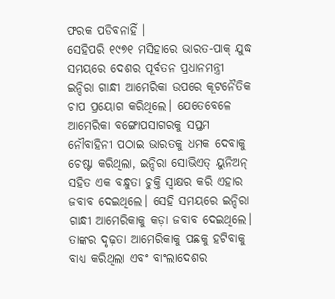ଫରକ ପଡିବନାହିଁ ।
ସେହିପରି ୧୯୭୧ ମସିହାରେ ଭାରତ-ପାକ୍ ଯୁଦ୍ଧ ସମୟରେ ଦେଶର ପୂର୍ବତନ ପ୍ରଧାନମନ୍ତ୍ରୀ ଇନ୍ଦିରା ଗାନ୍ଧୀ ଆମେରିକା ଉପରେ କୂଟନୈତିକ ଚାପ ପ୍ରୟୋଗ କରିଥିଲେ। ଯେତେବେଳେ ଆମେରିକା ବଙ୍ଗୋପସାଗରକୁ ସପ୍ତମ ନୌବାହିନୀ ପଠାଇ ଭାରତକୁ ଧମକ ଦେବାକୁ ଚେଷ୍ଟା କରିଥିଲା, ଇନ୍ଦିରା ସୋଭିଏତ୍ ୟୁନିଅନ୍ ସହିତ ଏକ ବନ୍ଧୁତା ଚୁକ୍ତି ସ୍ୱାକ୍ଷର କରି ଏହାର ଜବାବ ଦେଇଥିଲେ। ସେହି ସମୟରେ ଇନ୍ଦିରା ଗାନ୍ଧୀ ଆମେରିକାକୁ କଡ଼ା ଜବାବ ଦେଇଥିଲେ। ତାଙ୍କର ଦୃଢ଼ତା ଆମେରିକାକୁ ପଛକୁ ହଟିବାକୁ ବାଧ୍ୟ କରିଥିଲା ଏବଂ ବାଂଲାଦେଶର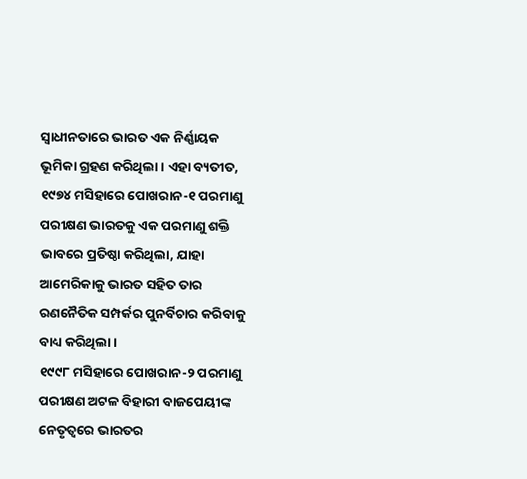ସ୍ୱାଧୀନତାରେ ଭାରତ ଏକ ନିର୍ଣ୍ଣାୟକ ଭୂମିକା ଗ୍ରହଣ କରିଥିଲା। ଏହା ବ୍ୟତୀତ, ୧୯୭୪ ମସିହାରେ ପୋଖରାନ-୧ ପରମାଣୁ ପରୀକ୍ଷଣ ଭାରତକୁ ଏକ ପରମାଣୁ ଶକ୍ତି ଭାବରେ ପ୍ରତିଷ୍ଠା କରିଥିଲା, ଯାହା ଆମେରିକାକୁ ଭାରତ ସହିତ ତାର ରଣନୈତିକ ସମ୍ପର୍କର ପୁନର୍ବିଚାର କରିବାକୁ ବାଧ୍ୟ କରିଥିଲା।
୧୯୯୮ ମସିହାରେ ପୋଖରାନ-୨ ପରମାଣୁ ପରୀକ୍ଷଣ ଅଟଳ ବିହାରୀ ବାଜପେୟୀଙ୍କ ନେତୃତ୍ୱରେ ଭାରତର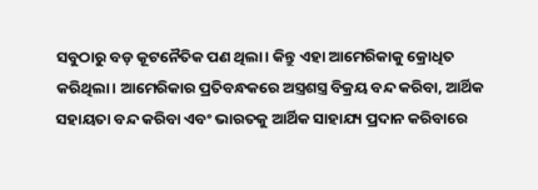ସବୁଠାରୁ ବଡ଼ କୂଟନୈତିକ ପଣ ଥିଲା। କିନ୍ତୁ ଏହା ଆମେରିକାକୁ କ୍ରୋଧିତ କରିଥିଲା। ଆମେରିକାର ପ୍ରତିବନ୍ଧକରେ ଅସ୍ତ୍ରଶସ୍ତ୍ର ବିକ୍ରୟ ବନ୍ଦ କରିବା, ଆର୍ଥିକ ସହାୟତା ବନ୍ଦ କରିବା ଏବଂ ଭାରତକୁ ଆର୍ଥିକ ସାହାଯ୍ୟ ପ୍ରଦାନ କରିବାରେ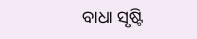ବାଧା ସୃଷ୍ଟି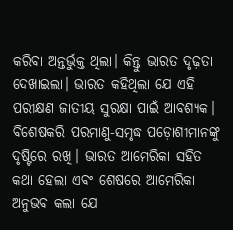କରିବା ଅନ୍ତର୍ଭୁକ୍ତ ଥିଲା। କିନ୍ତୁ ଭାରତ ଦୃଢ଼ତା ଦେଖାଇଲା। ଭାରତ କହିଥିଲା ଯେ ଏହି ପରୀକ୍ଷଣ ଜାତୀୟ ସୁରକ୍ଷା ପାଇଁ ଆବଶ୍ୟକ। ବିଶେଷକରି ପରମାଣୁ-ସମୃଦ୍ଧ ପଡ଼ୋଶୀମାନଙ୍କୁ ଦୃଷ୍ଟିରେ ରଖି। ଭାରତ ଆମେରିକା ସହିତ କଥା ହେଲା ଏବଂ ଶେଷରେ ଆମେରିକା ଅନୁଭବ କଲା ଯେ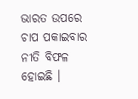ଭାରତ ଉପରେ ଚାପ ପକାଇବାର ନୀତି ବିଫଳ ହୋଇଛି ।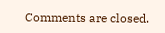Comments are closed.